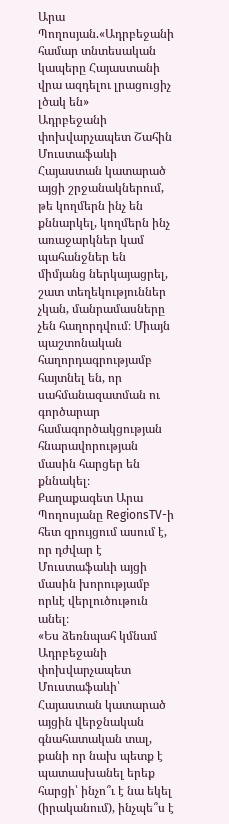Արա Պողոսյան.«Ադրբեջանի համար տնտեսական կապերը Հայաստանի վրա ազդելու լրացուցիչ լծակ են»
Ադրբեջանի փոխվարչապետ Շահին Մուստաֆաևի Հայաստան կատարած այցի շրջանակներում, թե կողմերն ինչ են քննարկել, կողմերն ինչ առաջարկներ կամ պահանջներ են միմյանց ներկայացրել, շատ տեղեկություններ չկան, մանրամասները չեն հաղորդվում։ Միայն պաշտոնական հաղորդագրությամբ հայտնել են, որ սահմանազատման ու գործարար համագործակցության հնարավորության մասին հարցեր են քննակել։
Քաղաքագետ Արա Պողոսյանը RegionsTV-ի հետ զրույցում ասում է, որ դժվար է Մուստաֆաևի այցի մասին խորությամբ որևէ վերլուծութուն անել։
«Ես ձեռնպահ կմնամ Ադրբեջանի փոխվարչապետ Մուստաֆաևի՝ Հայաստան կատարած այցին վերջնական գնահատական տալ, քանի որ նախ պետք է պատասխանել երեք հարցի՝ ինչո՞ւ է նա եկել (իրականում), ինչպե՞ս է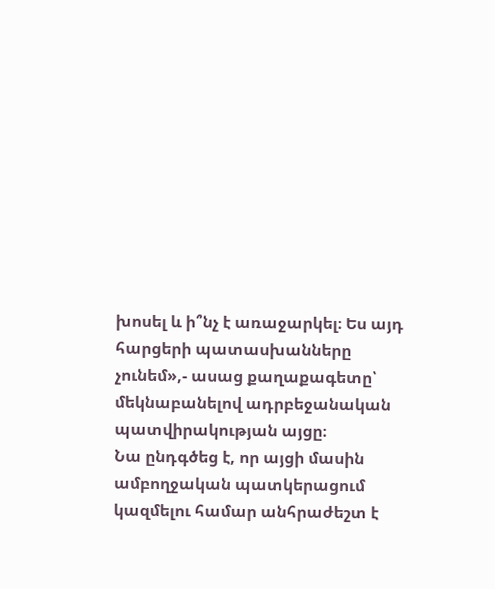խոսել և ի՞նչ է առաջարկել։ Ես այդ հարցերի պատասխանները չունեմ»,- ասաց քաղաքագետը՝ մեկնաբանելով ադրբեջանական պատվիրակության այցը։
Նա ընդգծեց է, որ այցի մասին ամբողջական պատկերացում կազմելու համար անհրաժեշտ է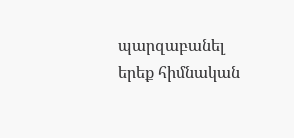պարզաբանել երեք հիմնական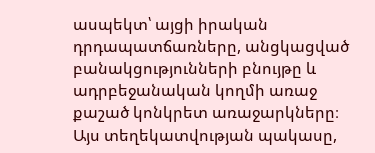ասպեկտ՝ այցի իրական դրդապատճառները, անցկացված բանակցությունների բնույթը և ադրբեջանական կողմի առաջ քաշած կոնկրետ առաջարկները։ Այս տեղեկատվության պակասը,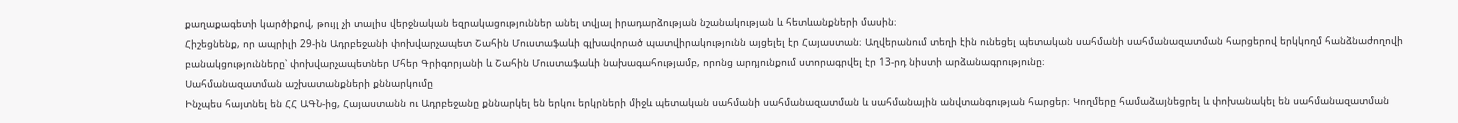քաղաքագետի կարծիքով, թույլ չի տալիս վերջնական եզրակացություններ անել տվյալ իրադարձության նշանակության և հետևանքների մասին։
Հիշեցնենք, որ ապրիլի 29-ին Ադրբեջանի փոխվարչապետ Շահին Մուստաֆաևի գլխավորած պատվիրակությունն այցելել էր Հայաստան։ Աղվերանում տեղի էին ունեցել պետական սահմանի սահմանազատման հարցերով երկկողմ հանձնաժողովի բանակցությունները՝ փոխվարչապետներ Մհեր Գրիգորյանի և Շահին Մուստաֆաևի նախագահությամբ, որոնց արդյունքում ստորագրվել էր 13-րդ նիստի արձանագրությունը։
Սահմանազատման աշխատանքների քննարկումը
Ինչպես հայտնել են ՀՀ ԱԳՆ-ից, Հայաստանն ու Ադրբեջանը քննարկել են երկու երկրների միջև պետական սահմանի սահմանազատման և սահմանային անվտանգության հարցեր։ Կողմերը համաձայնեցրել և փոխանակել են սահմանազատման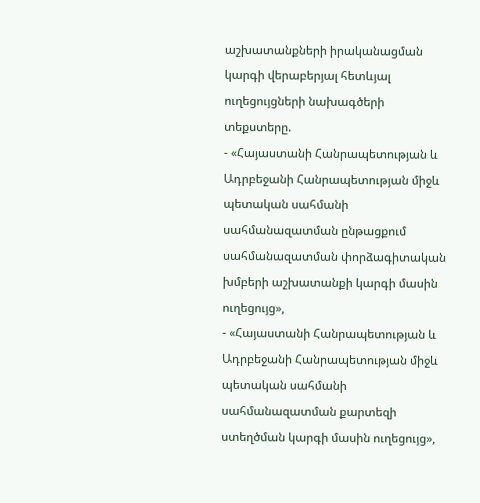աշխատանքների իրականացման կարգի վերաբերյալ հետևյալ ուղեցույցների նախագծերի տեքստերը.
- «Հայաստանի Հանրապետության և Ադրբեջանի Հանրապետության միջև պետական սահմանի սահմանազատման ընթացքում սահմանազատման փորձագիտական խմբերի աշխատանքի կարգի մասին ուղեցույց»,
- «Հայաստանի Հանրապետության և Ադրբեջանի Հանրապետության միջև պետական սահմանի սահմանազատման քարտեզի ստեղծման կարգի մասին ուղեցույց»,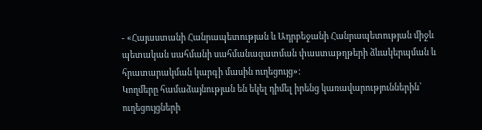- «Հայաստանի Հանրապետության և Ադրբեջանի Հանրապետության միջև պետական սահմանի սահմանազատման փաստաթղթերի ձևակերպման և հրատարակման կարգի մասին ուղեցույց»:
Կողմերը համաձայնության են եկել դիմել իրենց կառավարություններին՝ ուղեցույցների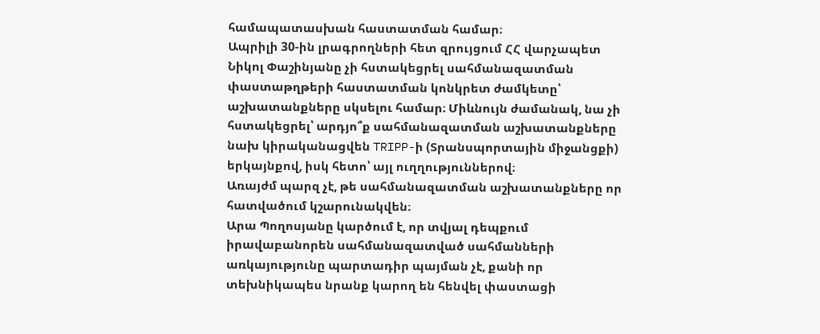համապատասխան հաստատման համար։
Ապրիլի 30-ին լրագրողների հետ զրույցում ՀՀ վարչապետ Նիկոլ Փաշինյանը չի հստակեցրել սահմանազատման փաստաթղթերի հաստատման կոնկրետ ժամկետը՝ աշխատանքները սկսելու համար։ Միևնույն ժամանակ, նա չի հստակեցրել՝ արդյո՞ք սահմանազատման աշխատանքները նախ կիրականացվեն TRIPP-ի (Տրանսպորտային միջանցքի) երկայնքով, իսկ հետո՝ այլ ուղղություններով։
Առայժմ պարզ չէ, թե սահմանազատման աշխատանքները որ հատվածում կշարունակվեն։
Արա Պողոսյանը կարծում է, որ տվյալ դեպքում իրավաբանորեն սահմանազատված սահմանների առկայությունը պարտադիր պայման չէ, քանի որ տեխնիկապես նրանք կարող են հենվել փաստացի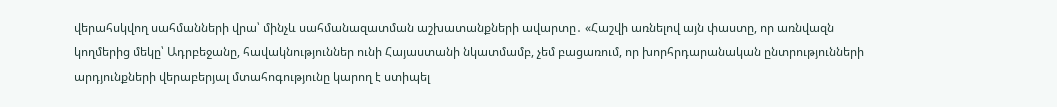վերահսկվող սահմանների վրա՝ մինչև սահմանազատման աշխատանքների ավարտը․ «Հաշվի առնելով այն փաստը, որ առնվազն կողմերից մեկը՝ Ադրբեջանը, հավակնություններ ունի Հայաստանի նկատմամբ, չեմ բացառում, որ խորհրդարանական ընտրությունների արդյունքների վերաբերյալ մտահոգությունը կարող է ստիպել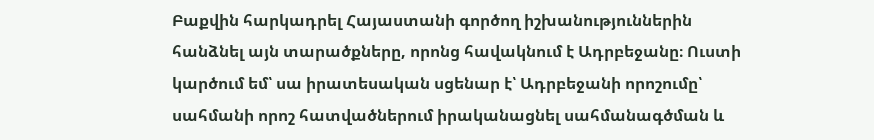Բաքվին հարկադրել Հայաստանի գործող իշխանություններին հանձնել այն տարածքները, որոնց հավակնում է Ադրբեջանը։ Ուստի կարծում եմ՝ սա իրատեսական սցենար է՝ Ադրբեջանի որոշումը՝ սահմանի որոշ հատվածներում իրականացնել սահմանագծման և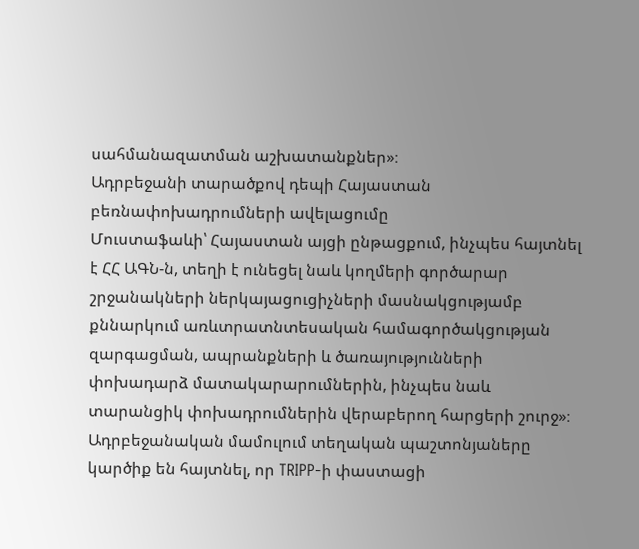սահմանազատման աշխատանքներ»։
Ադրբեջանի տարածքով դեպի Հայաստան բեռնափոխադրումների ավելացումը
Մուստաֆաևի՝ Հայաստան այցի ընթացքում, ինչպես հայտնել է ՀՀ ԱԳՆ-ն, տեղի է ունեցել նաև կողմերի գործարար շրջանակների ներկայացուցիչների մասնակցությամբ քննարկում առևտրատնտեսական համագործակցության զարգացման, ապրանքների և ծառայությունների փոխադարձ մատակարարումներին, ինչպես նաև տարանցիկ փոխադրումներին վերաբերող հարցերի շուրջ»։
Ադրբեջանական մամուլում տեղական պաշտոնյաները կարծիք են հայտնել, որ TRIPP-ի փաստացի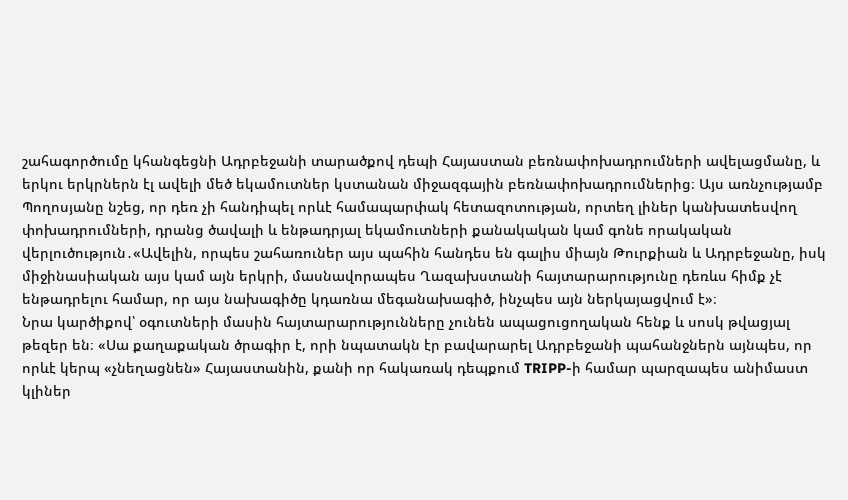շահագործումը կհանգեցնի Ադրբեջանի տարածքով դեպի Հայաստան բեռնափոխադրումների ավելացմանը, և երկու երկրներն էլ ավելի մեծ եկամուտներ կստանան միջազգային բեռնափոխադրումներից։ Այս առնչությամբ Պողոսյանը նշեց, որ դեռ չի հանդիպել որևէ համապարփակ հետազոտության, որտեղ լիներ կանխատեսվող փոխադրումների, դրանց ծավալի և ենթադրյալ եկամուտների քանակական կամ գոնե որակական վերլուծություն․«Ավելին, որպես շահառուներ այս պահին հանդես են գալիս միայն Թուրքիան և Ադրբեջանը, իսկ միջինասիական այս կամ այն երկրի, մասնավորապես Ղազախստանի հայտարարությունը դեռևս հիմք չէ ենթադրելու համար, որ այս նախագիծը կդառնա մեգանախագիծ, ինչպես այն ներկայացվում է»։
Նրա կարծիքով՝ օգուտների մասին հայտարարությունները չունեն ապացուցողական հենք և սոսկ թվացյալ թեզեր են։ «Սա քաղաքական ծրագիր է, որի նպատակն էր բավարարել Ադրբեջանի պահանջներն այնպես, որ որևէ կերպ «չնեղացնեն» Հայաստանին, քանի որ հակառակ դեպքում TRIPP-ի համար պարզապես անիմաստ կլիներ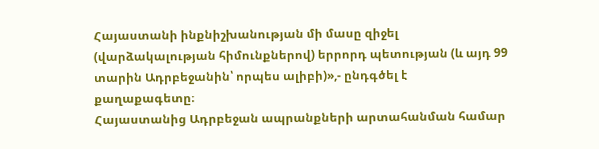Հայաստանի ինքնիշխանության մի մասը զիջել (վարձակալության հիմունքներով) երրորդ պետության (և այդ 99 տարին Ադրբեջանին՝ որպես ալիբի)»,- ընդգծել է քաղաքագետը։
Հայաստանից Ադրբեջան ապրանքների արտահանման համար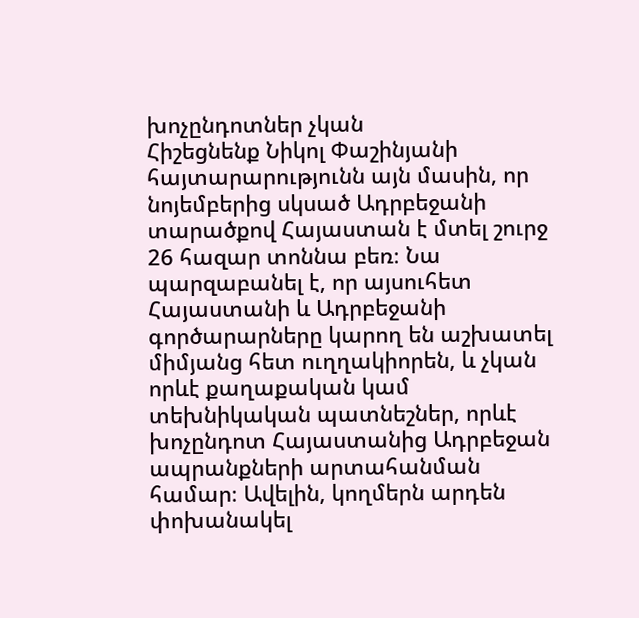խոչընդոտներ չկան
Հիշեցնենք Նիկոլ Փաշինյանի հայտարարությունն այն մասին, որ նոյեմբերից սկսած Ադրբեջանի տարածքով Հայաստան է մտել շուրջ 26 հազար տոննա բեռ։ Նա պարզաբանել է, որ այսուհետ Հայաստանի և Ադրբեջանի գործարարները կարող են աշխատել միմյանց հետ ուղղակիորեն, և չկան որևէ քաղաքական կամ տեխնիկական պատնեշներ, որևէ խոչընդոտ Հայաստանից Ադրբեջան ապրանքների արտահանման համար։ Ավելին, կողմերն արդեն փոխանակել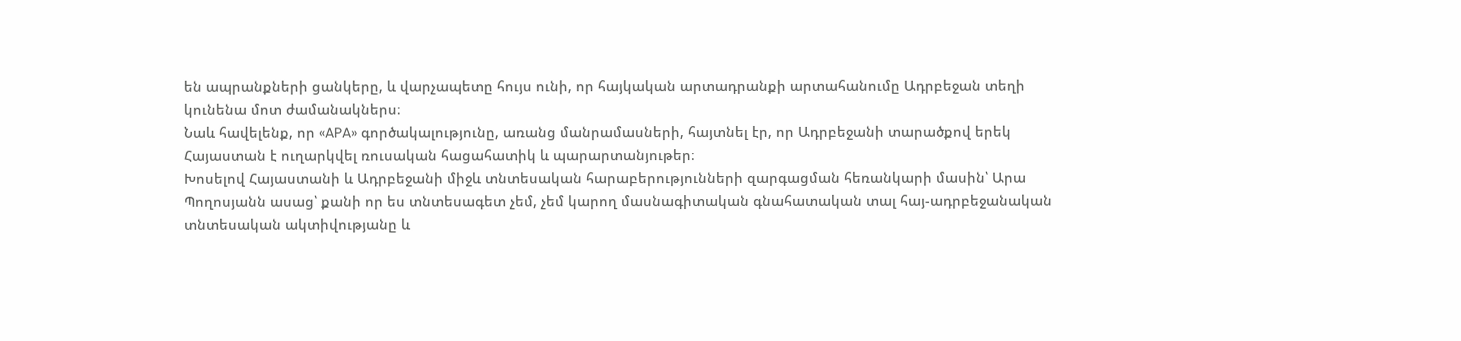են ապրանքների ցանկերը, և վարչապետը հույս ունի, որ հայկական արտադրանքի արտահանումը Ադրբեջան տեղի կունենա մոտ ժամանակներս։
Նաև հավելենք, որ «APA» գործակալությունը, առանց մանրամասների, հայտնել էր, որ Ադրբեջանի տարածքով երեկ Հայաստան է ուղարկվել ռուսական հացահատիկ և պարարտանյութեր։
Խոսելով Հայաստանի և Ադրբեջանի միջև տնտեսական հարաբերությունների զարգացման հեռանկարի մասին՝ Արա Պողոսյանն ասաց՝ քանի որ ես տնտեսագետ չեմ, չեմ կարող մասնագիտական գնահատական տալ հայ-ադրբեջանական տնտեսական ակտիվությանը և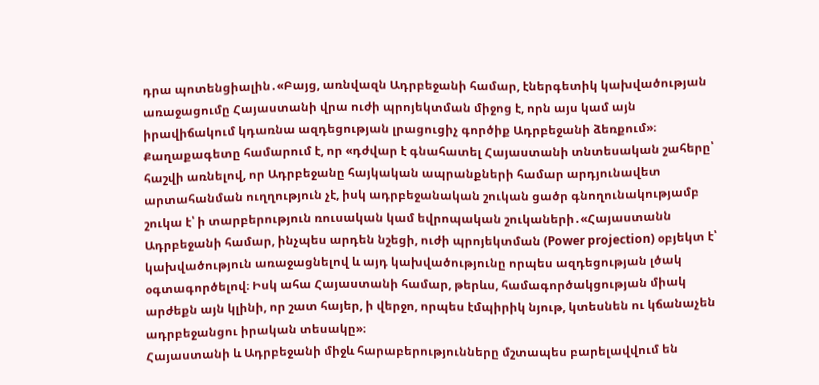դրա պոտենցիալին․«Բայց, առնվազն Ադրբեջանի համար, էներգետիկ կախվածության առաջացումը Հայաստանի վրա ուժի պրոյեկտման միջոց է, որն այս կամ այն իրավիճակում կդառնա ազդեցության լրացուցիչ գործիք Ադրբեջանի ձեռքում»։
Քաղաքագետը համարում է, որ «դժվար է գնահատել Հայաստանի տնտեսական շահերը՝ հաշվի առնելով, որ Ադրբեջանը հայկական ապրանքների համար արդյունավետ արտահանման ուղղություն չէ, իսկ ադրբեջանական շուկան ցածր գնողունակությամբ շուկա է՝ ի տարբերություն ռուսական կամ եվրոպական շուկաների․«Հայաստանն Ադրբեջանի համար, ինչպես արդեն նշեցի, ուժի պրոյեկտման (Power projection) օբյեկտ է՝ կախվածություն առաջացնելով և այդ կախվածությունը որպես ազդեցության լծակ օգտագործելով։ Իսկ ահա Հայաստանի համար, թերևս, համագործակցության միակ արժեքն այն կլինի, որ շատ հայեր, ի վերջո, որպես էմպիրիկ նյութ, կտեսնեն ու կճանաչեն ադրբեջանցու իրական տեսակը»։
Հայաստանի և Ադրբեջանի միջև հարաբերությունները մշտապես բարելավվում են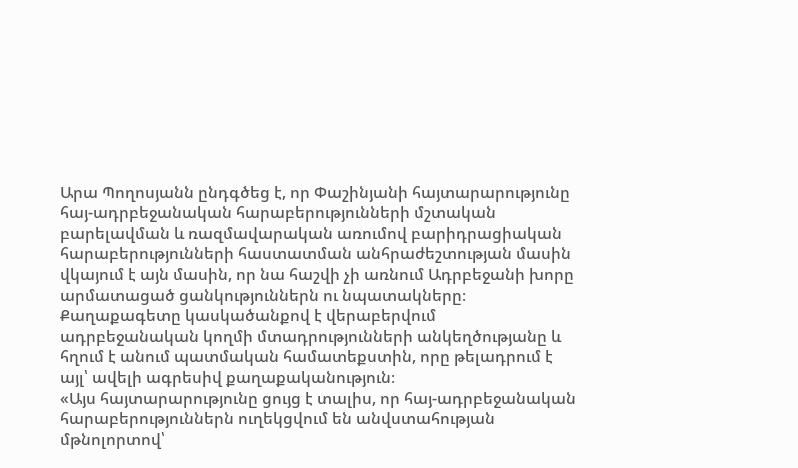Արա Պողոսյանն ընդգծեց է, որ Փաշինյանի հայտարարությունը հայ-ադրբեջանական հարաբերությունների մշտական բարելավման և ռազմավարական առումով բարիդրացիական հարաբերությունների հաստատման անհրաժեշտության մասին վկայում է այն մասին, որ նա հաշվի չի առնում Ադրբեջանի խորը արմատացած ցանկություններն ու նպատակները։
Քաղաքագետը կասկածանքով է վերաբերվում ադրբեջանական կողմի մտադրությունների անկեղծությանը և հղում է անում պատմական համատեքստին, որը թելադրում է այլ՝ ավելի ագրեսիվ քաղաքականություն։
«Այս հայտարարությունը ցույց է տալիս, որ հայ-ադրբեջանական հարաբերություններն ուղեկցվում են անվստահության մթնոլորտով՝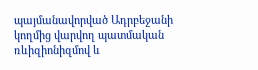պայմանավորված Ադրբեջանի կողմից վարվող պատմական ռևիզիոնիզմով և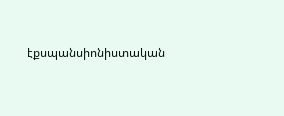էքսպանսիոնիստական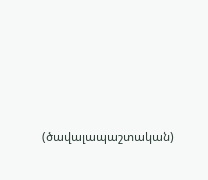(ծավալապաշտական)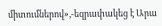միտումներով»,-եզրափակեց է Արա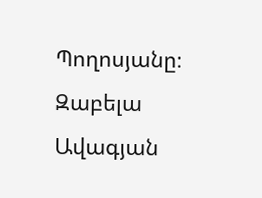Պողոսյանը։
Զաբելա Ավագյան